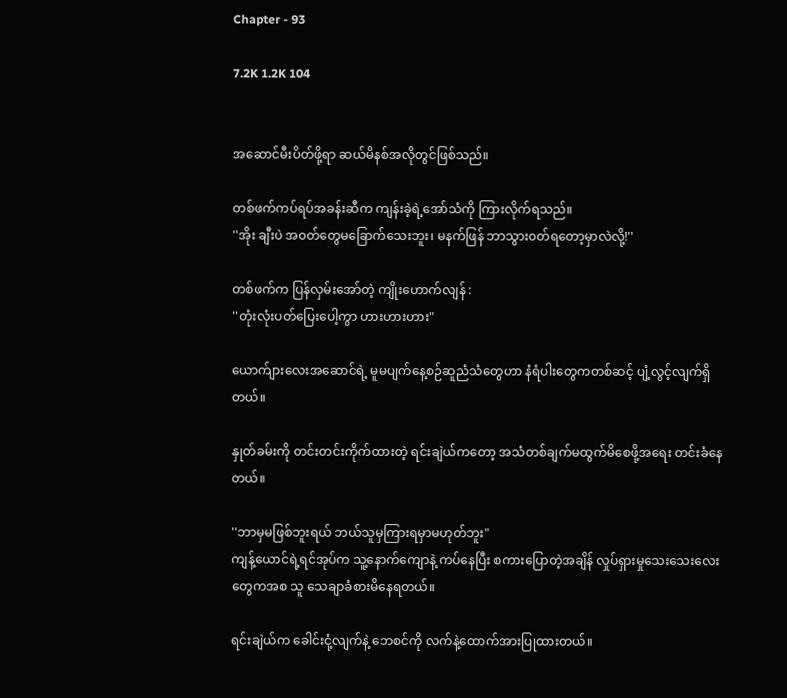Chapter - 93

7.2K 1.2K 104


အဆောင်မီးပိတ်ဖို့ရာ ဆယ်မိနစ်အလိုတွင်ဖြစ်သည်။

တစ်ဖက်ကပ်ရပ်အခန်းဆီက ကျန်းခဲ့ရဲ့အော်သံကို ကြားလိုက်ရသည်။
''အိုး ချီးပဲ အ၀တ်တွေမခြောက်သေးဘူး၊ မနက်ဖြန် ဘာသွား၀တ်ရတော့မှာလဲလို့!''

တစ်ဖက်က ပြန်လှမ်းအော်တဲ့ ကျိုးဟောက်လျန် :
''တုံးလုံးပတ်ပြေးပေါ့ကွာ ဟားဟားဟား"

ယောက်ျားလေးအဆောင်‌ရဲ့ မူမပျက်နေ့စဉ်ဆူညံသံတွေဟာ နံရံပါးတွေကတစ်ဆင့် ပျံ့လွင့်လျက်ရှိတယ်။

နှုတ်ခမ်းကို တင်းတင်းကိုက်ထားတဲ့ ရင်းချဲယ်ကတော့ အသံတစ်ချက်မထွက်မိစေဖို့အရေး တင်းခံနေတယ်။

''ဘာမှမဖြစ်ဘူးရယ် ဘယ်သူမှကြားရမှာမဟုတ်ဘူး"
ကျန့်ယောင်ရဲ့ရင်အုပ်က သူ့နောက်ကျောနဲ့ ကပ်နေပြီး စကားပြောတဲ့အချိန် လှုပ်ရှားမှုသေးသေးလေးတွေကအစ သူ သေချာခံစားမိနေရတယ်။

ရင်းချဲယ်က ခေါင်းငုံ့လျက်နဲ့ ဘေစင်ကို လက်နဲ့ထောက်အားပြုထားတယ်။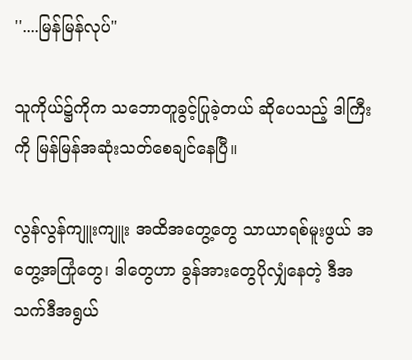''....မြန်မြန်လုပ်"

သူကိုယ်၌ကိုက သဘောတူခွင့်ပြုခဲ့တယ် ဆိုပေသည့် ဒါကြီးကို မြန်မြန်အဆုံးသတ်စေချင်နေပြီ။

လွန်လွန်ကျူးကျူး အထိအတွေ့တွေ သာယာရစ်မူးဖွယ် အတွေ့အကြုံတွေ၊ ဒါတွေဟာ ခွန်အားတွေပိုလျှံနေတဲ့ ဒီအသက်ဒီအရွယ်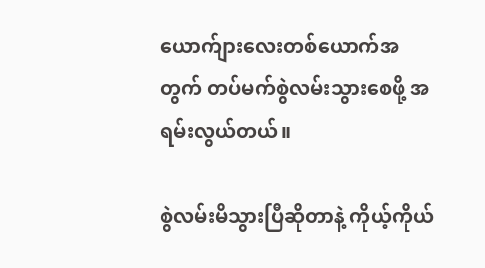ယောက်ျားလေးတစ်ယောက်အတွက် တပ်မက်စွဲလမ်းသွားစေဖို့ အရမ်းလွယ်တယ်။

စွဲလမ်းမိသွားပြီဆိုတာနဲ့ ကိုယ့်ကိုယ်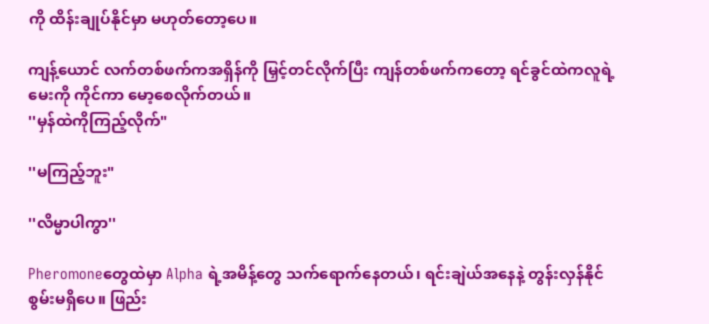ကို ထိန်းချုပ်နိုင်မှာ မဟုတ်တော့ပေ။

ကျန့်ယောင် လက်တစ်ဖက်ကအရှိန်ကို မြှင့်တင်လိုက်ပြီး ကျန်တစ်ဖက်ကတော့ ရင်ခွင်ထဲကလူရဲ့မေးကို ကိုင်ကာ မော့စေလိုက်တယ်။
''မှန်ထဲကိုကြည့်လိုက်"

''မကြည့်ဘူး"

''လိမ္မာပါကွာ''

Pheromoneတွေထဲမှာ Alpha ရဲ့အမိန့်တွေ သက်ရောက်နေတယ်၊ ရင်းချဲယ်အနေနဲ့ တွန်းလှန်နိုင်စွမ်းမရှိပေ။ ဖြည်း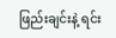ဖြည်းချင်းနဲ့ ရင်း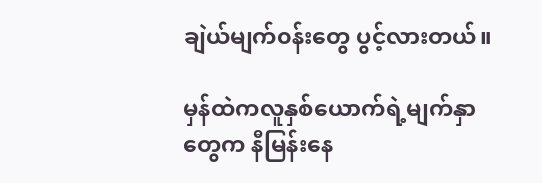ချဲယ်မျက်၀န်းတွေ ပွင့်လားတယ်။

မှန်ထဲကလူနှစ်ယောက်ရဲ့မျက်နှာတွေက နီမြန်းနေ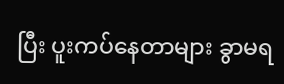ပြီး ပူးကပ်နေတာများ ခွာမရ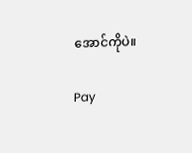အောင်ကိုပဲ။

Pay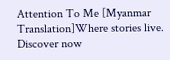Attention To Me [Myanmar Translation]Where stories live. Discover now